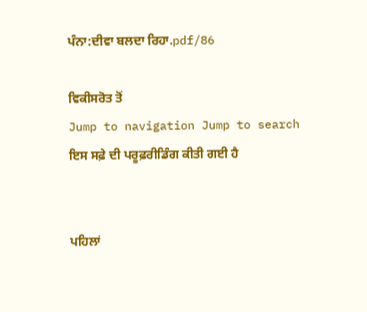ਪੰਨਾ:ਦੀਵਾ ਬਲਦਾ ਰਿਹਾ.pdf/86

ਵਿਕੀਸਰੋਤ ਤੋਂ
Jump to navigation Jump to search
ਇਸ ਸਫ਼ੇ ਦੀ ਪਰੂਫ਼ਰੀਡਿੰਗ ਕੀਤੀ ਗਈ ਹੈ


ਪਹਿਲਾਂ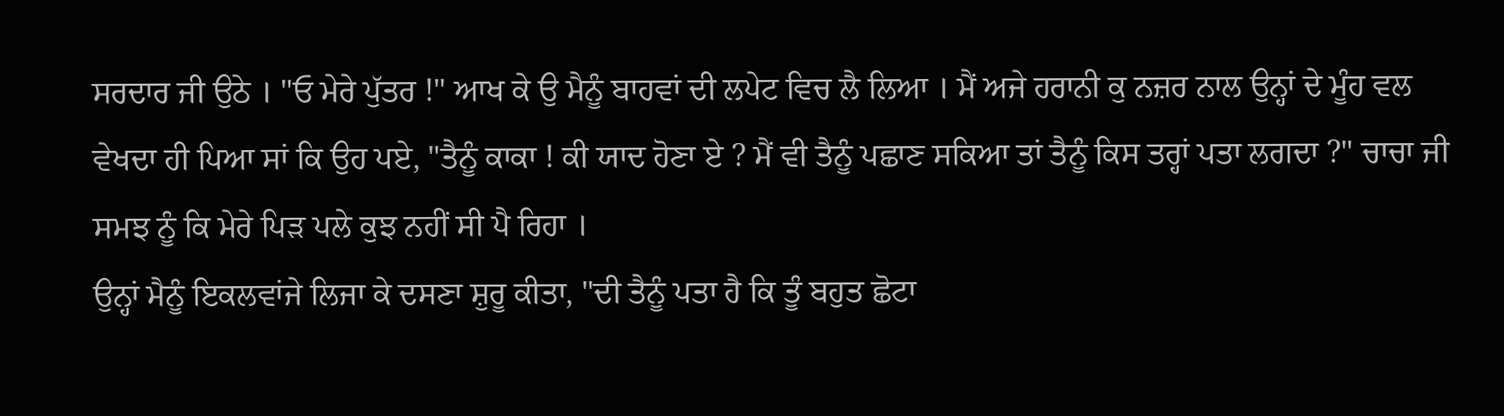ਸਰਦਾਰ ਜੀ ਉਠੇ । "ਓ ਮੇਰੇ ਪੁੱਤਰ !" ਆਖ ਕੇ ਉ ਮੈਨੂੰ ਬਾਹਵਾਂ ਦੀ ਲਪੇਟ ਵਿਚ ਲੈ ਲਿਆ । ਮੈਂ ਅਜੇ ਹਰਾਨੀ ਕੁ ਨਜ਼ਰ ਨਾਲ ਉਨ੍ਹਾਂ ਦੇ ਮੂੰਹ ਵਲ ਵੇਖਦਾ ਹੀ ਪਿਆ ਸਾਂ ਕਿ ਉਹ ਪਏ, "ਤੈਨੂੰ ਕਾਕਾ ! ਕੀ ਯਾਦ ਹੋਣਾ ਏ ? ਮੈਂ ਵੀ ਤੈਨੂੰ ਪਛਾਣ ਸਕਿਆ ਤਾਂ ਤੈਨੂੰ ਕਿਸ ਤਰ੍ਹਾਂ ਪਤਾ ਲਗਦਾ ?" ਚਾਚਾ ਜੀ ਸਮਝ ਨੂੰ ਕਿ ਮੇਰੇ ਪਿੜ ਪਲੇ ਕੁਝ ਨਹੀਂ ਸੀ ਪੈ ਰਿਹਾ ।
ਉਨ੍ਹਾਂ ਮੈਨੂੰ ਇਕਲਵਾਂਜੇ ਲਿਜਾ ਕੇ ਦਸਣਾ ਸ਼ੁਰੂ ਕੀਤਾ, "ਦੀ ਤੈਨੂੰ ਪਤਾ ਹੈ ਕਿ ਤੂੰ ਬਹੁਤ ਛੋਟਾ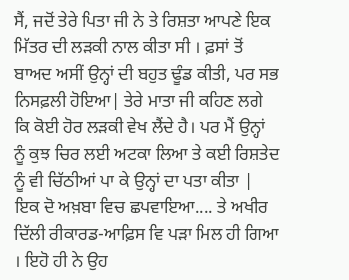ਸੈਂ, ਜਦੋਂ ਤੇਰੇ ਪਿਤਾ ਜੀ ਨੇ ਤੇ ਰਿਸ਼ਤਾ ਆਪਣੇ ਇਕ ਮਿੱਤਰ ਦੀ ਲੜਕੀ ਨਾਲ ਕੀਤਾ ਸੀ । ਫ਼ਸਾਂ ਤੋਂ ਬਾਅਦ ਅਸੀਂ ਉਨ੍ਹਾਂ ਦੀ ਬਹੁਤ ਢੂੰਡ ਕੀਤੀ, ਪਰ ਸਭ ਨਿਸਫ਼ਲੀ ਹੋਇਆ| ਤੇਰੇ ਮਾਤਾ ਜੀ ਕਹਿਣ ਲਗੇ ਕਿ ਕੋਈ ਹੋਰ ਲੜਕੀ ਵੇਖ ਲੈਂਦੇ ਹੈ। ਪਰ ਮੈਂ ਉਨ੍ਹਾਂ ਨੂੰ ਕੁਝ ਚਿਰ ਲਈ ਅਟਕਾ ਲਿਆ ਤੇ ਕਈ ਰਿਸ਼ਤੇਦ ਨੂੰ ਵੀ ਚਿੱਠੀਆਂ ਪਾ ਕੇ ਉਨ੍ਹਾਂ ਦਾ ਪਤਾ ਕੀਤਾ | ਇਕ ਦੋ ਅਖ਼ਬਾ ਵਿਚ ਛਪਵਾਇਆ.... ਤੇ ਅਖੀਰ ਦਿੱਲੀ ਰੀਕਾਰਡ-ਆਫ਼ਿਸ ਵਿ ਪੜਾ ਮਿਲ ਹੀ ਗਿਆ । ਇਹੋ ਹੀ ਨੇ ਉਹ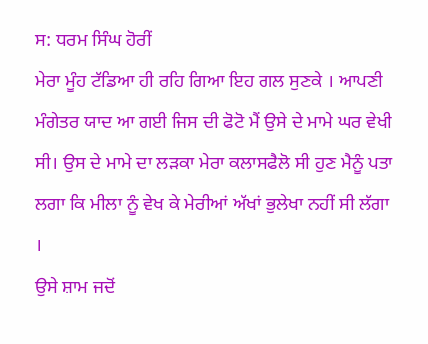ਸ: ਧਰਮ ਸਿੰਘ ਹੋਰੀਂ
ਮੇਰਾ ਮੂੰਹ ਟੱਡਿਆ ਹੀ ਰਹਿ ਗਿਆ ਇਹ ਗਲ ਸੁਣਕੇ । ਆਪਣੀ ਮੰਗੇਤਰ ਯਾਦ ਆ ਗਈ ਜਿਸ ਦੀ ਫੋਟੋ ਮੈਂ ਉਸੇ ਦੇ ਮਾਮੇ ਘਰ ਵੇਖੀ ਸੀ। ਉਸ ਦੇ ਮਾਮੇ ਦਾ ਲੜਕਾ ਮੇਰਾ ਕਲਾਸਫੈਲੋ ਸੀ ਹੁਣ ਮੈਨੂੰ ਪਤਾ ਲਗਾ ਕਿ ਮੀਲਾ ਨੂੰ ਵੇਖ ਕੇ ਮੇਰੀਆਂ ਅੱਖਾਂ ਭੁਲੇਖਾ ਨਹੀਂ ਸੀ ਲੱਗਾ ।
ਉਸੇ ਸ਼ਾਮ ਜਦੋਂ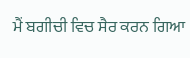ਮੈਂ ਬਗੀਚੀ ਵਿਚ ਸੈਰ ਕਰਨ ਗਿਆ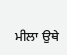ਮੀਲਾ ਉਥੇ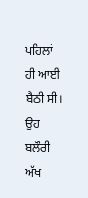ਪਹਿਲਾਂ ਹੀ ਆਈ ਬੈਠੀ ਸੀ। ਉਹ ਬਲੌਰੀ ਅੱਖ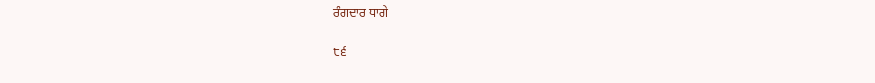ਰੰਗਦਾਰ ਧਾਗੇ

੮੬